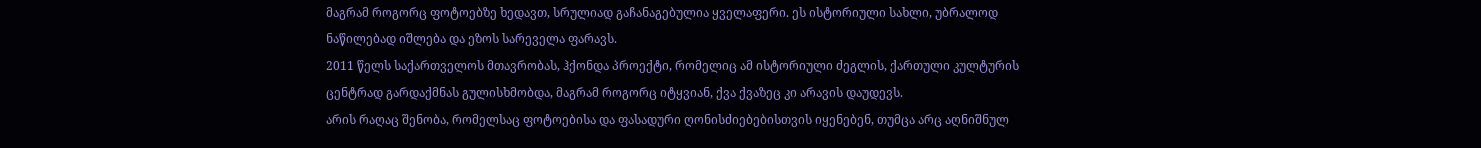მაგრამ როგორც ფოტოებზე ხედავთ, სრულიად გაჩანაგებულია ყველაფერი. ეს ისტორიული სახლი, უბრალოდ ნაწილებად იშლება და ეზოს სარეველა ფარავს.
2011 წელს საქართველოს მთავრობას, ჰქონდა პროექტი, რომელიც ამ ისტორიული ძეგლის, ქართული კულტურის ცენტრად გარდაქმნას გულისხმობდა, მაგრამ როგორც იტყვიან, ქვა ქვაზეც კი არავის დაუდევს.
არის რაღაც შენობა, რომელსაც ფოტოებისა და ფასადური ღონისძიებებისთვის იყენებენ, თუმცა არც აღნიშნულ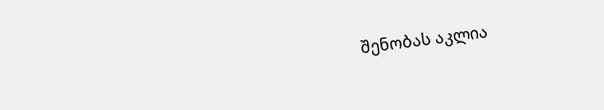შენობას აკლია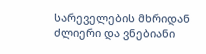სარეველების მხრიდან ძლიერი და ვნებიანი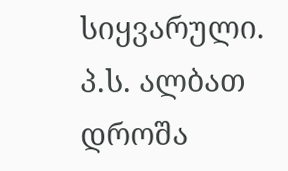სიყვარული.
პ.ს. ალბათ დროშა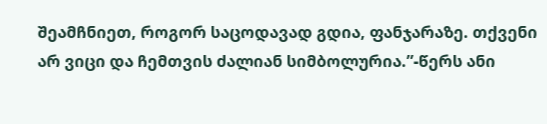შეამჩნიეთ, როგორ საცოდავად გდია, ფანჯარაზე. თქვენი არ ვიცი და ჩემთვის ძალიან სიმბოლურია.”-წერს ანი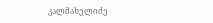კალმახელიძე